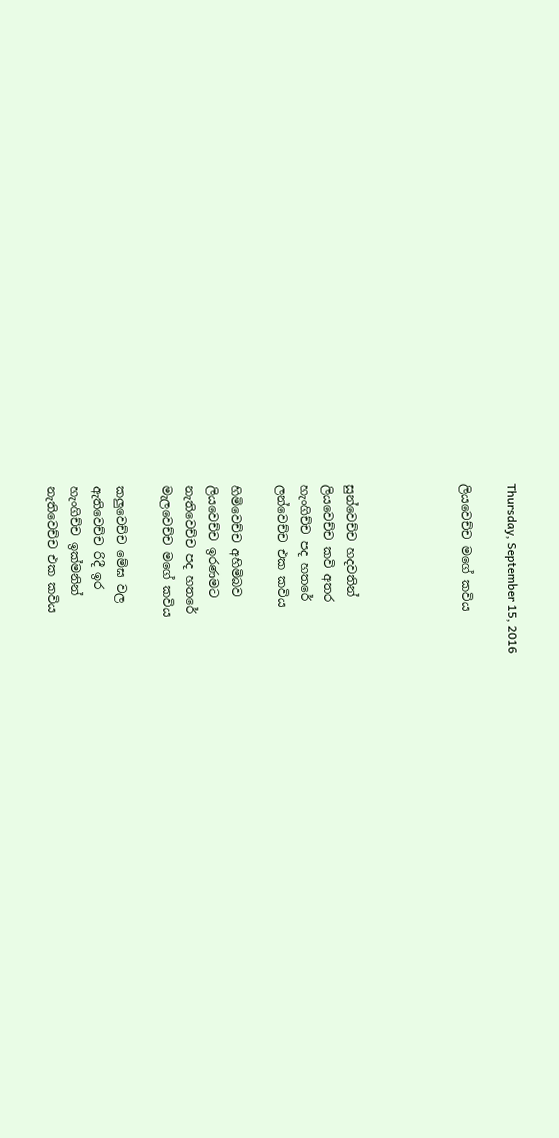Thursday, September 15, 2016

ලියවෙච්ච මගේ කවිය




සුන්වෙච්ච හදවතින්
ලියවෙච්ච කවි අතර
හැංගිච්ච පද හතරේ
ලන්වෙච්ච එක කවිය

හිමිවෙච්ච අහිමිබව
ලියවෙච්ච ඉරණමට
නැතිවෙච්ච පද හතරේ
මැලවෙච්ච මගේ කවිය

කලුවෙච්ච මේඝ වල
ඇතිවෙච්ච රිදී ඉර
හැංගිච්ච ඉක්මනින්
නැතිවෙච්ච එක කවිය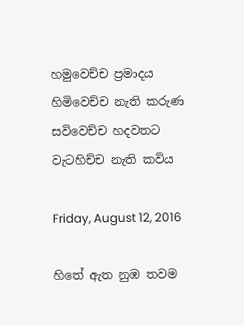හමුවෙච්ච ප්‍රමාදය
හිමිවෙච්ච නැති කරුණ
සවිවෙච්ච හදවතට
වැටහිච්ච නැති කවිය

Friday, August 12, 2016

හිතේ ඇත නුඹ තවම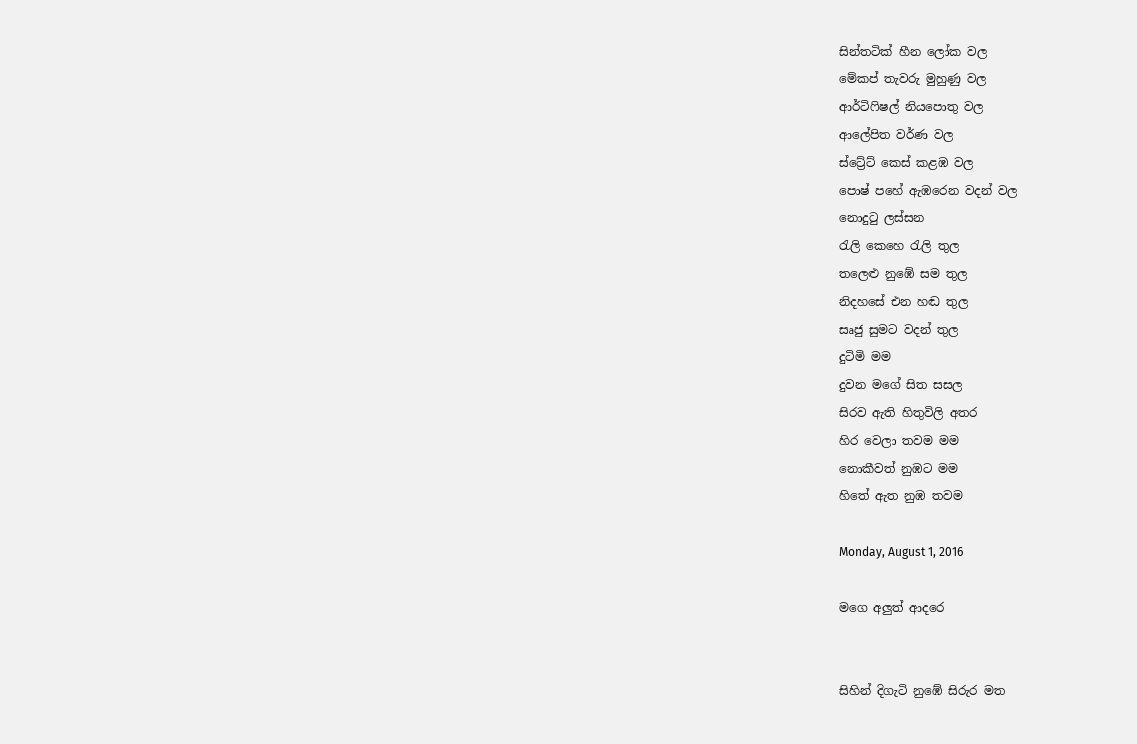සින්තටික් හීන ලෝක වල
මේකප් තැවරු මුහුණු වල
ආර්ටිෆිෂල් නියපොතු වල
ආලේපිත වර්ණ වල
ස්ට්‍රේට් කෙස් කළඹ වල
පොෂ් පහේ ඇඹරෙන වදන් වල
නොදුටු ලස්සන
රැලි කෙහෙ රැලි තුල
තලෙළු නුඹේ සම තුල
නිදහසේ එන හඬ තුල
සෘජු සුමට වදන් තුල
දුටිමි මම
දුවන මගේ සිත සසල
සිරව ඇති හිතුවිලි අතර
හිර වෙලා තවම මම
නොකීවත් නුඹට මම
හිතේ ඇත නුඹ තවම

Monday, August 1, 2016

මගෙ අලුත් ආදරෙ


සිහින් දිගැටි නුඹේ සිරුර මත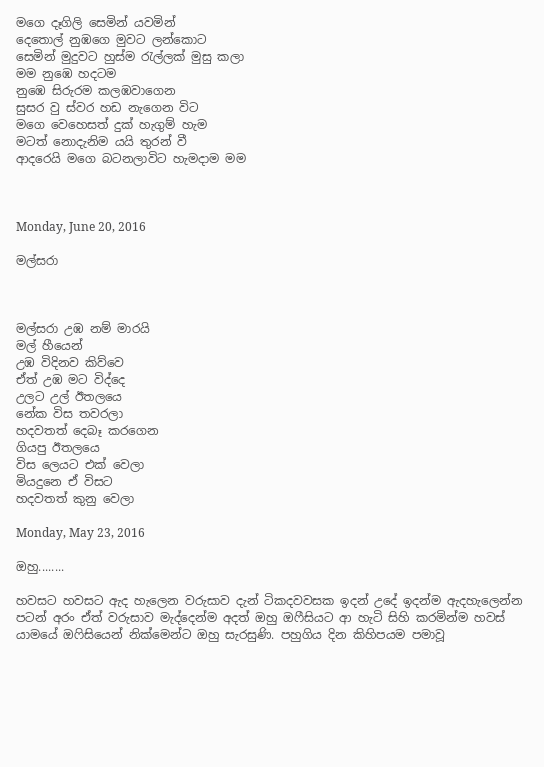මගෙ දෑගිලි සෙමින් යවමින්
දෙතොල් නුඹගෙ මුවට ලන්කොට
සෙමින් මුදුවට හුස්ම රැල්ලක් මුසු කලා
මම නුඹෙ හදටම
නුඹෙ සිරුරම කලඹවාගෙන
සුසර වු ස්වර හඩ නැගෙන විට
මගෙ වෙහෙසත් දුක් හැගුම් හැම
මටත් නොදැනිම යයි තුරන් වී
ආදරෙයි මගෙ බටනලාවිට හැමදාම මම



Monday, June 20, 2016

මල්සරා



මල්සරා උඹ නම් මාරයි
මල් හීයෙන්
උඹ විදිනව කිව්වෙ
ඒත් උඹ මට විද්දෙ
උලට උල් ඊතලයෙ
නේක විස තවරලා
හදවතත් දෙබෑ කරගෙන
ගියපු ඊතලයෙ
විස ලෙයට එක් වෙලා
මියදුනෙ ඒ විසට
හදවතත් කුනු වෙලා

Monday, May 23, 2016

ඔහු........

හවසට හවසට ඇද හැලෙන වරුසාව දැන් ටිකදවවසක ඉදන් උදේ ඉදන්ම ඇදහැලෙන්න පටන් අරං ඒත් වරුසාව මැද්දෙන්ම අදත් ඔහු ඔෆීසියට ආ හැටි සිහි කරමින්ම හවස් යාමයේ ඔෆිසියෙන් නික්මෙන්ට ඔහු සැරසුණි. පහුගිය දින කිහිපයම පමාවූ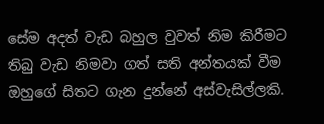සේම අදත් වැඩ බහුල වුවත් නිම කිරීමට තිබු වැඩ නිමවා ගත් සති අන්තයක් වීම ඔහුගේ සිතට ගැන දුන්නේ අස්වැසිල්ලකි.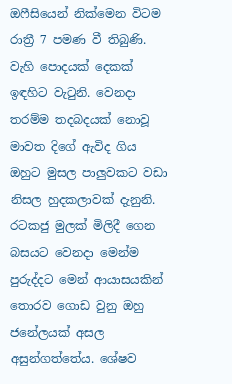ඔෆීසියෙන් නික්මෙන විටම රාත්‍රී 7 පමණ වී තිබුණි. වැහි පොදයක් දෙකක් ඉඳහිට වැටුනි. වෙනදා තරම්ම තදබදයක් නොවූ මාවත දිගේ ඇවිද ගිය ඔහුට මුසල පාලුවකට වඩා නිසල හුදකලාවක් දැනුනි.
රටකජු මුලක් මිලිදී ගෙන බසයට වෙනදා මෙන්ම පුරුද්දට මෙන් ආයාසයකින් තොරව ගොඩ වුනු ඔහු ජනේලයක් අසල අසුන්ගත්තේය. ශේෂව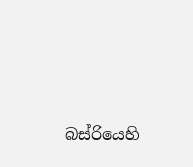බස්රියෙහි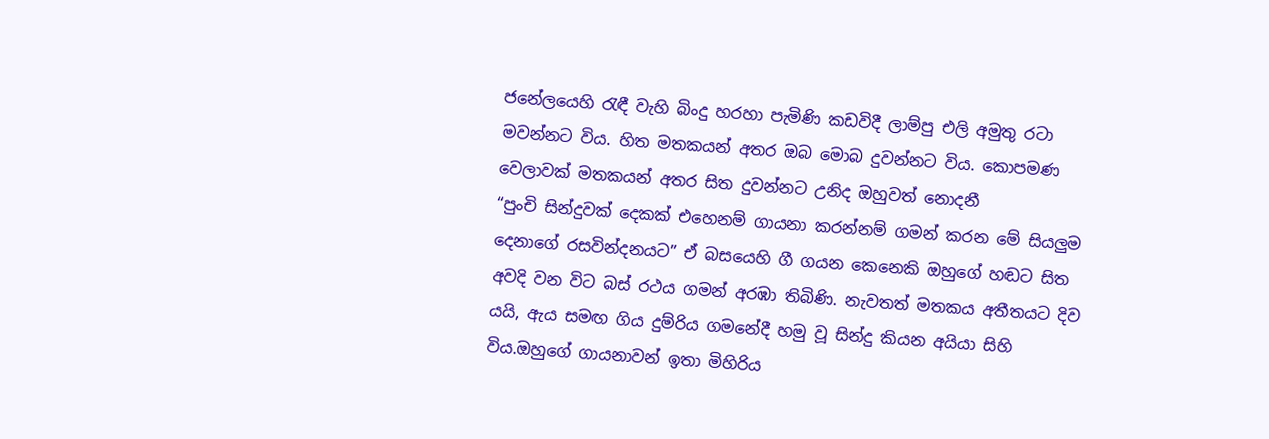ජනේලයෙහි රැඳී වැහි බිංදු හරහා පැමිණි කඩවිදී ලාම්පු එලි අමුතු රටා මවන්නට විය. හිත මතකයන් අතර ඔබ මොබ දුවන්නට විය. කොපමණ වෙලාවක් මතකයන් අතර සිත දුවන්නට උනිද ඔහුවත් නොදනී
“පුංචි සින්දුවක් දෙකක් එහෙනම් ගායනා කරන්නම් ගමන් කරන මේ සියලුම දෙනාගේ රසවින්දනයට” ඒ බසයෙහි ගී ගයන කෙනෙකි ඔහුගේ හඬට සිත අවදි වන විට බස් රථය ගමන් අරඹා තිබිණි. නැවතත් මතකය අතීතයට දිව යයි, ඇය සමඟ ගිය දුම්රිය ගමනේදී හමු වූ සින්දු කියන අයියා සිහි විය.ඔහුගේ ගායනාවන් ඉතා මිහිරිය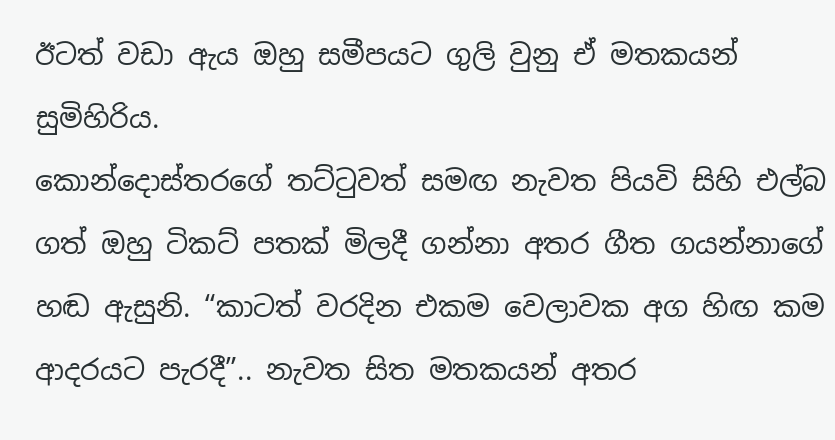ඊටත් වඩා ඇය ඔහු සමීපයට ගුලි වුනු ඒ මතකයන් සුමිහිරිය.
කොන්දොස්තරගේ තට්ටුවත් සමඟ නැවත පියවි සිහි එල්බ ගත් ඔහු ටිකට් පතක් මිලදී ගන්නා අතර ගීත ගයන්නාගේ හඬ ඇසුනි. “කාටත් වරදින එකම වෙලාවක අග හිඟ කම ආදරයට පැරදී”.. නැවත සිත මතකයන් අතර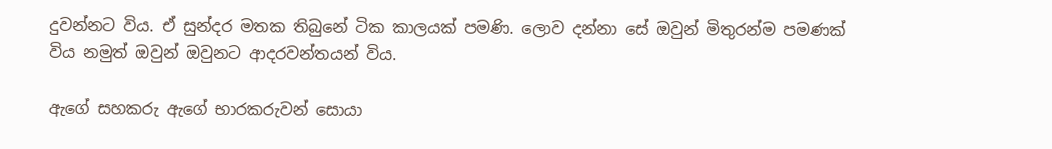දුවන්නට විය. ඒ සුන්දර මතක තිබුනේ ටික කාලයක් පමණි. ලොව දන්නා සේ ඔවුන් මිතුරන්ම පමණක් විය නමුත් ඔවුන් ඔවුනට ආදරවන්තයන් විය.

ඇගේ සහකරු ඇගේ භාරකරුවන් සොයා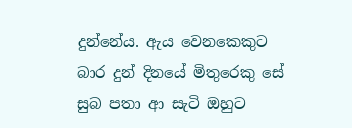දුන්නේය. ඇය වෙනකෙකුට බාර දුන් දිනයේ මිතුරෙකු සේ සුබ පතා ආ සැටි ඔහුට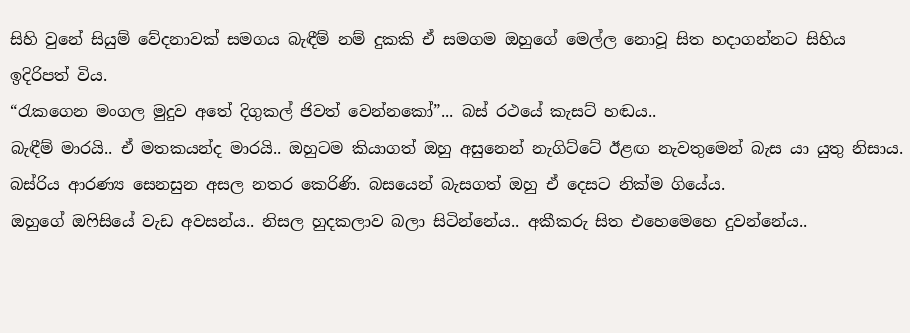සිහි වුනේ සියුම් වේදනාවක් සමගය බැඳීම් නම් දුකකි ඒ සමගම ඔහුගේ මෙල්ල නොවූ සිත හදාගන්නට සිහිය ඉදිරිපත් විය.
“රැකගෙන මංගල මුදුව අතේ දිගුකල් ජිවත් වෙන්නකෝ”... බස් රථයේ කැසට් හඬය..
බැඳීම් මාරයි.. ඒ මතකයන්ද මාරයි.. ඔහුටම කියාගත් ඔහු අසුනෙන් නැගිට්ටේ ඊළඟ නැවතුමෙන් බැස යා යුතු නිසාය. බස්රිය ආරණ්‍ය සෙනසුන අසල නතර කෙරිණි. බසයෙන් බැසගත් ඔහු ඒ දෙසට නික්ම ගියේය.
ඔහුගේ ඔෆිසියේ වැඩ අවසන්ය.. නිසල හුදකලාව බලා සිටින්නේය.. අකීකරු සිත එහෙමෙහෙ දුවන්නේය..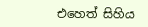එහෙත් සිහිය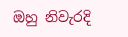ඔහු නිවැරදි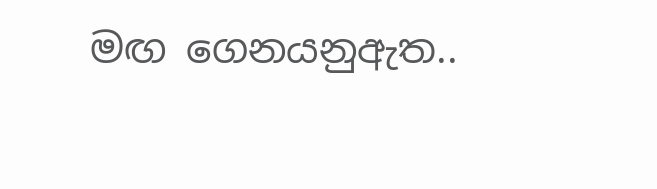මඟ ගෙනයනුඇත..